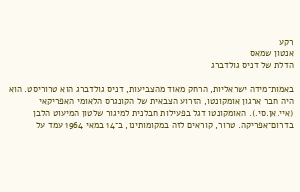רקע
אנטון שמאס
הדלת של דניס גולדברג

באמות־מידה ישראליות, הרחק מאוד מהצביעות, דניס גולדברג הוא טרוריסט. הוא היה חבר ארגון אומקונטו, הזרוע הצבאית של הקונגרס הלאומי האפריקאי (איי.אן.סי.). האומקונטו דגל בפעילות חבלנית למיגור שלטון המיעוט הלבן בדרום־אפריקה. טרור, קוראים לזה במקומותינו, ב־14 במאי 1964 עמד על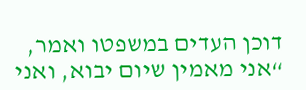דוכן העדים במשפטו ואמר, “אני מאמין שיום יבוא, ואני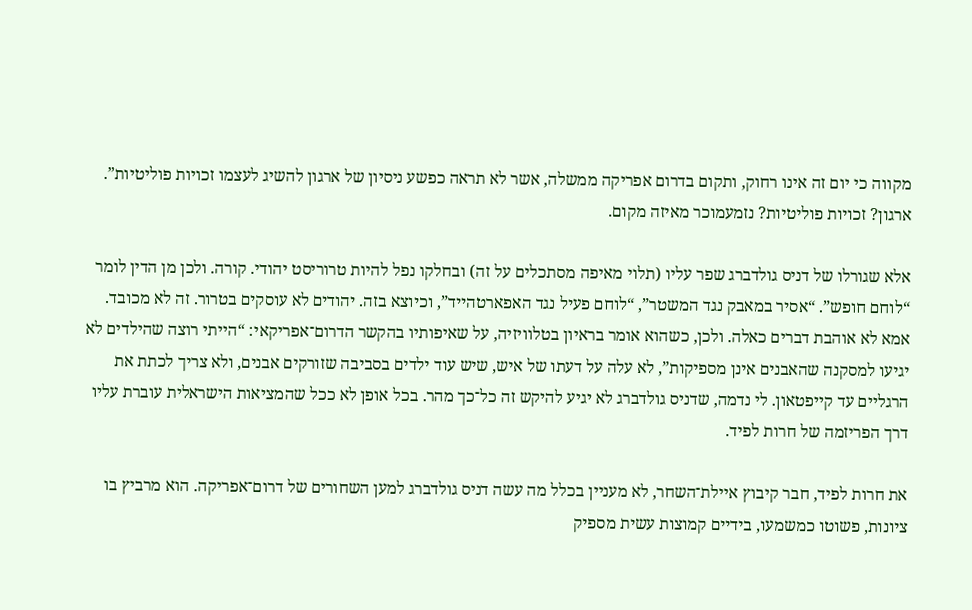מקווה כי יום זה אינו רחוק, ותקום בדרום אפריקה ממשלה, אשר לא תראה כפשע ניסיון של ארגון להשיג לעצמו זכויות פוליטיות”. ארגון? זכויות פוליטיות? נזמעמוכר מאיזה מקום.

אלא שגורלו של דניס גולדברג שפר עליו (תלוי מאיפה מסתכלים על זה) ובחלקו נפל להיות טרוריסט יהודי. קורה. ולכן מן הדין לומר “לוחם חופש”. “אסיר במאבק נגד המשטר”, “לוחם פעיל נגד האפארטהייד”, וכיוצא בזה. יהודים לא עוסקים בטרור. זה לא מכובד. אמא לא אוהבת דברים כאלה. ולכן, כשהוא אומר בראיון בטלוויזיה, על שאיפותיו בהקשר הדרום־אפריקאי: “הייתי רוצה שהילדים לא יגיעו למסקנה שהאבנים אינן מספיקות”, לא עלה על דעתו של איש, שיש עוד ילדים בסביבה שזורקים אבנים, ולא צריך לכתת את הרגליים עד קייפטאון. לי נדמה, שדניס גולדברג לא יגיע להיקש זה כל־כך מהר. בכל אופן לא ככל שהמציאות הישראלית עוברת עליו דרך הפריזמה של חרות לפיד.

את חרות לפיד, חבר קיבוץ איילת־השחר, לא מעניין בכלל מה עשה דניס גולדברג למען השחורים של דרום־אפריקה. הוא מרביץ בו ציונות, פשוטו כמשמעו, בידיים קמוצות עשית מספיק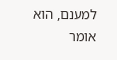למענם, הוא אומר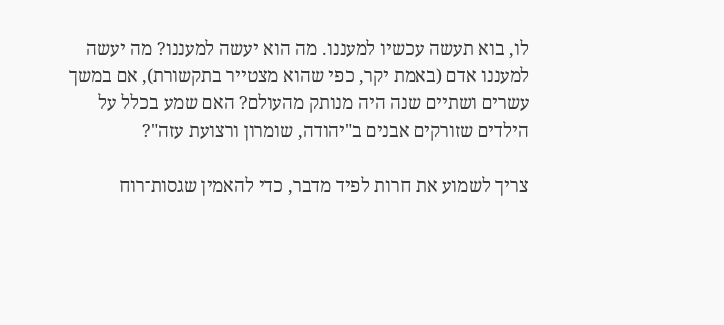לו, בוא תעשה עכשיו למעננו. מה הוא יעשה למעננו? מה יעשה למעננו אדם (באמת יקר, כפי שהוא מצטייר בתקשורת), אם במשך עשרים ושתיים שנה היה מנותק מהעולם? האם שמע בכלל על הילדים שזורקים אבנים ב"יהודה, שומרון ורצועת עזה"?

צריך לשמוע את חרות לפיד מדבר, כדי להאמין שגסות־רוח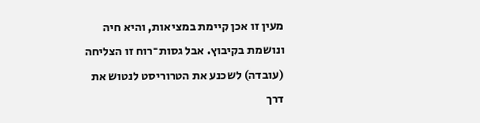מעין זו אכן קיימת במציאות, והיא חיה ונושמת בקיבוץ. אבל גסות־רוח זו הצליחה (עובדה) לשכנע את הטרוריסט לנטוש את דרך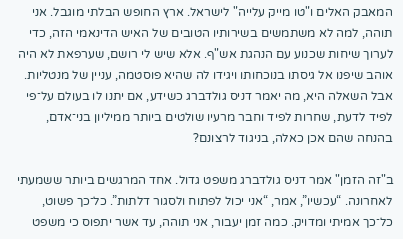המאבק האלים ו"טו מייק עלייה" לישראל. ארץ החופש הבלתי מוגבל. אני תוהה, למה לא משתמשים בשירותיו הטובים של האיש הדינאמי הזה, כדי לערוך שיחות שכנוע עם הנהגת אש"ף. אלא שיש לי רושם, שערפאת לא היה אוהב שיפנו אל גיסתו בנוכחותו ויגידו לה שהיא פוסטמה, עניין של מנטליות. אבל השאלה היא, מה יאמר דניס גולדברג כשידע, אם יתנו לו בעולם על־פי לפיד לדעת, שחרות לפיד וחבר מרעיו שולטים ביותר ממיליון בני־אדם, בהנחה שהם אכן כאלה, בניגוד לרצונם?

ב"זה הזמן" אמר דניס גולדברג משפט גדול. אחד המרגשים ביותר ששמעתי לאחרונה. “עכשיו”, אמר, “אני יכול לפתוח ולסגור דלתות”. כל־כך פשוט, כל־כך אמיתי ומדויק. כמה זמן יעבור, אני תוהה, עד אשר יתפוס כי משפט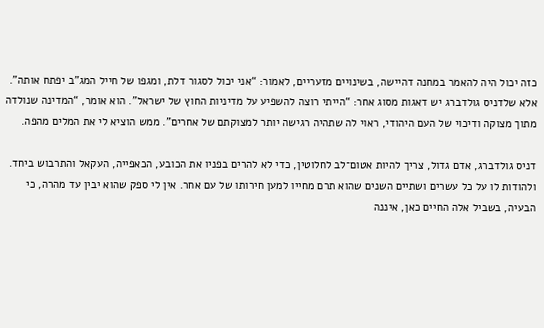כזה יכול היה להאמר במחנה דהיישה, בשינויים מזעריים, לאמור: “אני יכול לסגור דלת, ומגפו של חייל המג”ב יפתח אותה". אלא שלדניס גולדברג יש דאגות מסוג אחר: “הייתי רוצה להשפיע על מדיניות החוץ של ישראל”. הוא אומר, “המדינה שנולדה מתוך מצוקה ודיכוי של העם היהודי, ראוי לה שתהיה רגישה יותר למצוקתם של אחרים”. ממש הוציא לי את המלים מהפה.

דניס גולדברג, אדם גדול, צריך להיות אטום־לב לחלוטין, כדי לא להרים בפניו את הכובע, הכאפייה, העקאל והתרבוש ביחד. ולהודות לו על כל עשרים ושתיים השנים שהוא תרם מחייו למען חירותו של עם אחר. אין לי ספק שהוא יבין עד מהרה, כי הבעיה, בשביל אלה החיים כאן, איננה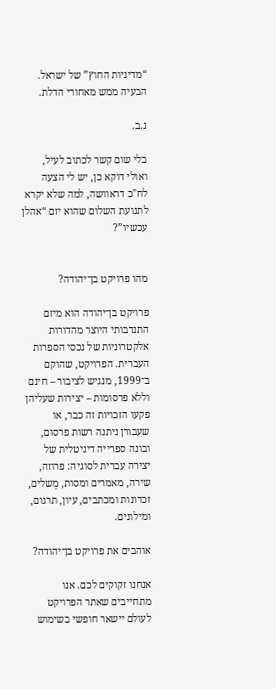“מדיניות החוץ” של ישראל. הבעיה ממש מאחורי הדלת.

נ.ב.

בלי שום קשר לכתוב לעיל, ואולי דוקא כן, יש לי הצעה לח"כ דראוושה, למה שלא יקרא לתנועת השלום שהוא יזם “אהלן עכשיו”?


מהו פרויקט בן־יהודה?

פרויקט בן־יהודה הוא מיזם התנדבותי היוצר מהדורות אלקטרוניות של נכסי הספרות העברית. הפרויקט, שהוקם ב־1999, מנגיש לציבור – חינם וללא פרסומות – יצירות שעליהן פקעו הזכויות זה כבר, או שעבורן ניתנה רשות פרסום, ובונה ספרייה דיגיטלית של יצירה עברית לסוגיה: פרוזה, שירה, מאמרים ומסות, מְשלים, זכרונות ומכתבים, עיון, תרגום, ומילונים.

אוהבים את פרויקט בן־יהודה?

אנחנו זקוקים לכם. אנו מתחייבים שאתר הפרויקט לעולם יישאר חופשי בשימוש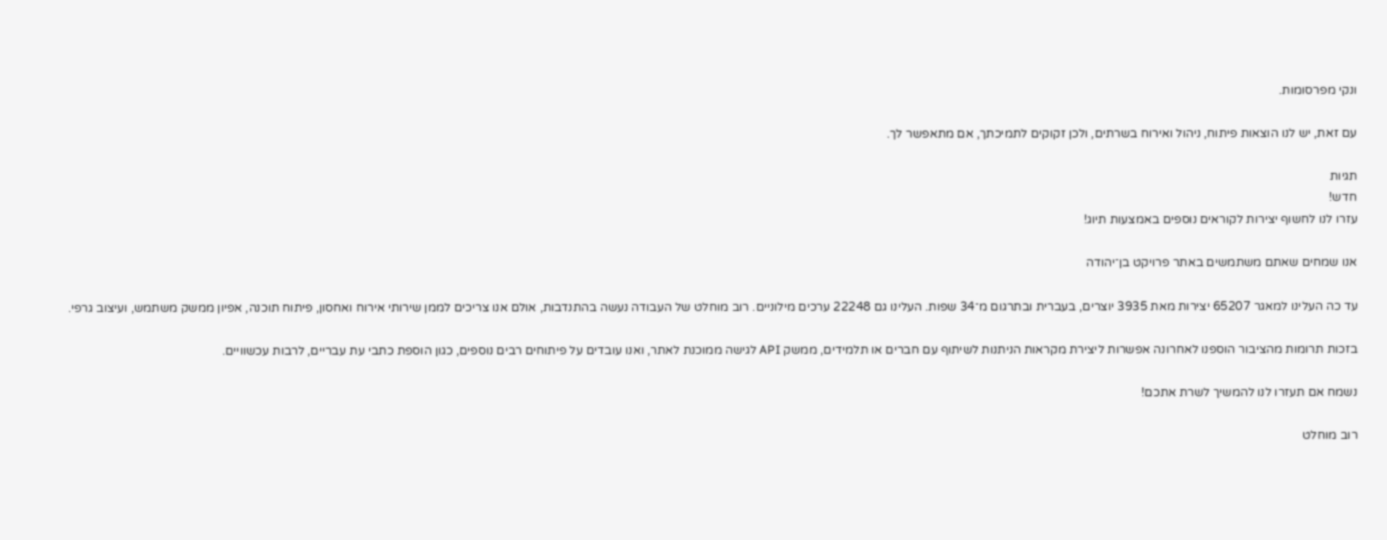ונקי מפרסומות.

עם זאת, יש לנו הוצאות פיתוח, ניהול ואירוח בשרתים, ולכן זקוקים לתמיכתך, אם מתאפשר לך.

תגיות
חדש!
עזרו לנו לחשוף יצירות לקוראים נוספים באמצעות תיוג!

אנו שמחים שאתם משתמשים באתר פרויקט בן־יהודה

עד כה העלינו למאגר 65207 יצירות מאת 3935 יוצרים, בעברית ובתרגום מ־34 שפות. העלינו גם 22248 ערכים מילוניים. רוב מוחלט של העבודה נעשה בהתנדבות, אולם אנו צריכים לממן שירותי אירוח ואחסון, פיתוח תוכנה, אפיון ממשק משתמש, ועיצוב גרפי.

בזכות תרומות מהציבור הוספנו לאחרונה אפשרות ליצירת מקראות הניתנות לשיתוף עם חברים או תלמידים, ממשק API לגישה ממוכנת לאתר, ואנו עובדים על פיתוחים רבים נוספים, כגון הוספת כתבי עת עבריים, לרבות עכשוויים.

נשמח אם תעזרו לנו להמשיך לשרת אתכם!

רוב מוחלט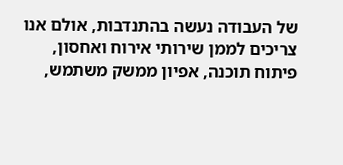של העבודה נעשה בהתנדבות, אולם אנו צריכים לממן שירותי אירוח ואחסון, פיתוח תוכנה, אפיון ממשק משתמש,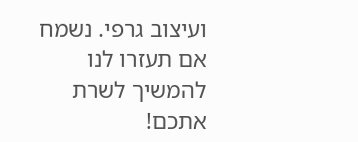ועיצוב גרפי. נשמח אם תעזרו לנו להמשיך לשרת אתכם!